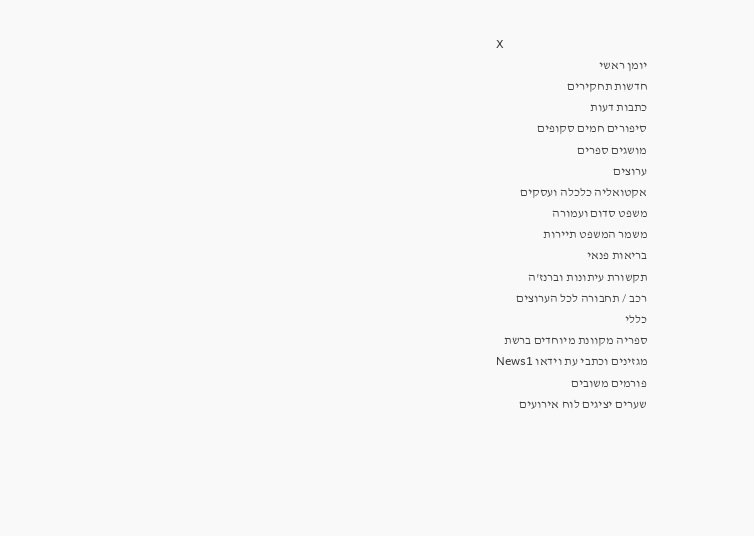X
יומן ראשי
חדשות תחקירים
כתבות דעות
סיפורים חמים סקופים
מושגים ספרים
ערוצים
אקטואליה כלכלה ועסקים
משפט סדום ועמורה
משמר המשפט תיירות
בריאות פנאי
תקשורת עיתונות וברנז'ה
רכב / תחבורה לכל הערוצים
כללי
ספריה מקוונת מיוחדים ברשת
מגזינים וכתבי עת וידאו News1
פורמים משובים
שערים יציגים לוח אירועים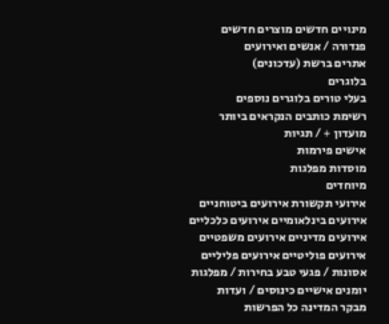מינויים חדשים מוצרים חדשים
פנדורה / אנשים ואירועים
אתרים ברשת (עדכונים)
בלוגרים
בעלי טורים בלוגרים נוספים
רשימת כותבים הנקראים ביותר
מועדון + / תגיות
אישים פירמות
מוסדות מפלגות
מיוחדים
אירועי תקשורת אירועים ביטוחניים
אירועים בינלאומיים אירועים כלכליים
אירועים מדיניים אירועים משפטיים
אירועים פוליטיים אירועים פליליים
אסונות / פגעי טבע בחירות / מפלגות
יומנים אישיים כינוסים / ועדות
מבקר המדינה כל הפרשות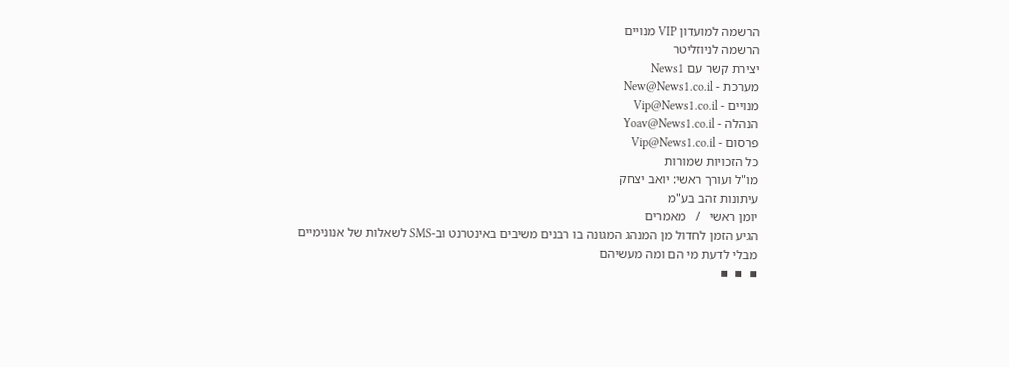הרשמה למועדון VIP מנויים
הרשמה לניוזליטר
יצירת קשר עם News1
מערכת - New@News1.co.il
מנויים - Vip@News1.co.il
הנהלה - Yoav@News1.co.il
פרסום - Vip@News1.co.il
כל הזכויות שמורות
מו"ל ועורך ראשי: יואב יצחק
עיתונות זהב בע"מ
יומן ראשי   /   מאמרים
הגיע הזמן לחדול מן המנהג המגונה בו רבנים משיבים באינטרנט וב-SMS לשאלות של אנונימיים מבלי לדעת מי הם ומה מעשיהם
▪  ▪  ▪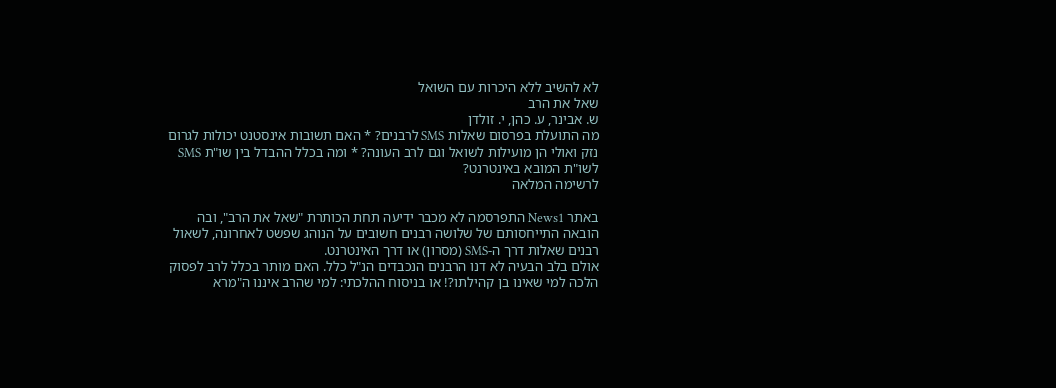לא להשיב ללא היכרות עם השואל
שאל את הרב
ש. אבינר, ע. כהן, י. זולדן
מה התועלת בפרסום שאלות SMS לרבנים? * האם תשובות אינסטנט יכולות לגרום נזק ואולי הן מועילות לשואל וגם לרב העונה? * ומה בכלל ההבדל בין שו"ת SMS לשו"ת המובא באינטרנט?
לרשימה המלאה

באתר News1 התפרסמה לא מכבר ידיעה תחת הכותרת "שאל את הרב", ובה הובאה התייחסותם של שלושה רבנים חשובים על הנוהג שפשט לאחרונה, לשאול רבנים שאלות דרך ה-SMS (מסרון) או דרך האינטרנט.
אולם בלב הבעיה לא דנו הרבנים הנכבדים הנ"ל כלל. האם מותר בכלל לרב לפסוק הלכה למי שאינו בן קהילתו?! או בניסוח ההלכתי: למי שהרב איננו ה"מרא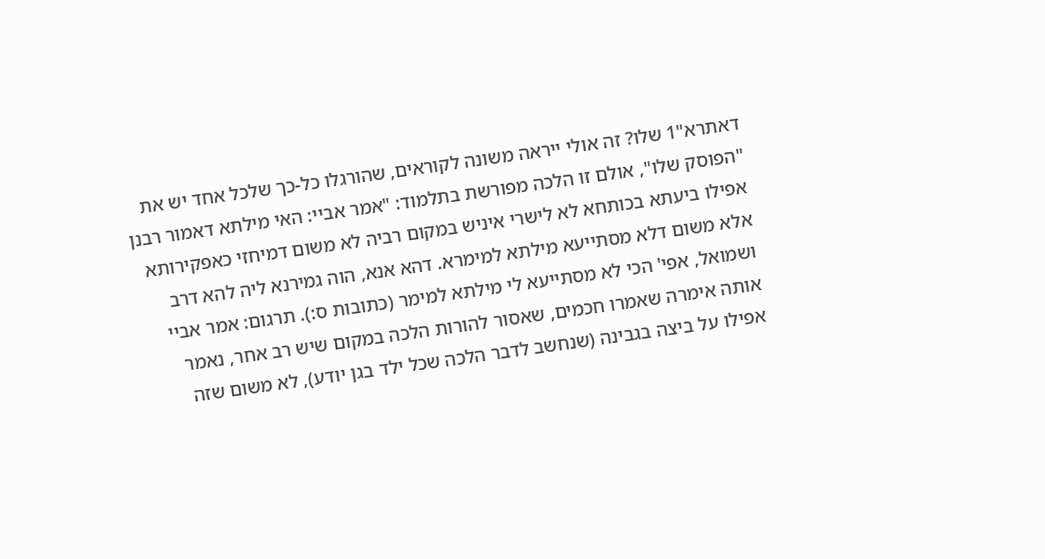דאתרא"1 שלו? זה אולי ייראה משונה לקוראים, שהורגלו כל-כך שלכל אחד יש את "הפוסק שלו", אולם זו הלכה מפורשת בתלמוד: "אמר אביי: האי מילתא דאמור רבנן אפילו ביעתא בכותחא לא לישרי איניש במקום רביה לא משום דמיחזי כאפקירותא אלא משום דלא מסתייעא מילתא למימרא. דהא אנא, הוה גמירנא ליה להא דרב ושמואל, אפי' הכי לא מסתייעא לי מילתא למימר (כתובות ס:). תרגום: אמר אביי אותה אימרה שאמרו חכמים, שאסור להורות הלכה במקום שיש רב אחר, נאמר אפילו על ביצה בגבינה (שנחשב לדבר הלכה שכל ילד בגן יודע), לא משום שזה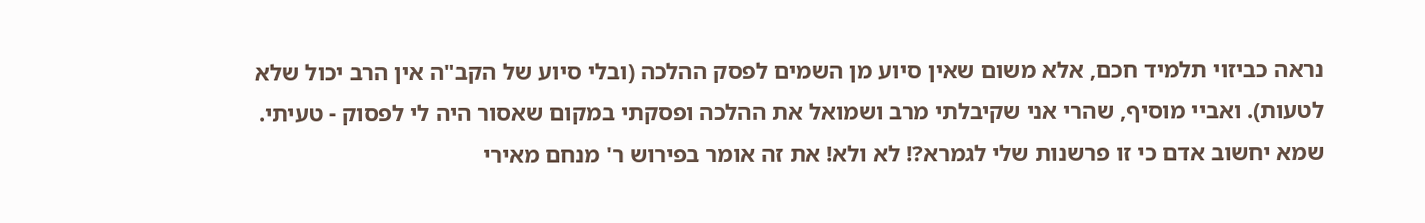נראה כביזוי תלמיד חכם, אלא משום שאין סיוע מן השמים לפסק ההלכה (ובלי סיוע של הקב"ה אין הרב יכול שלא לטעות). ואביי מוסיף, שהרי אני שקיבלתי מרב ושמואל את ההלכה ופסקתי במקום שאסור היה לי לפסוק - טעיתי.
שמא יחשוב אדם כי זו פרשנות שלי לגמרא?! לא ולא! את זה אומר בפירוש ר' מנחם מאירי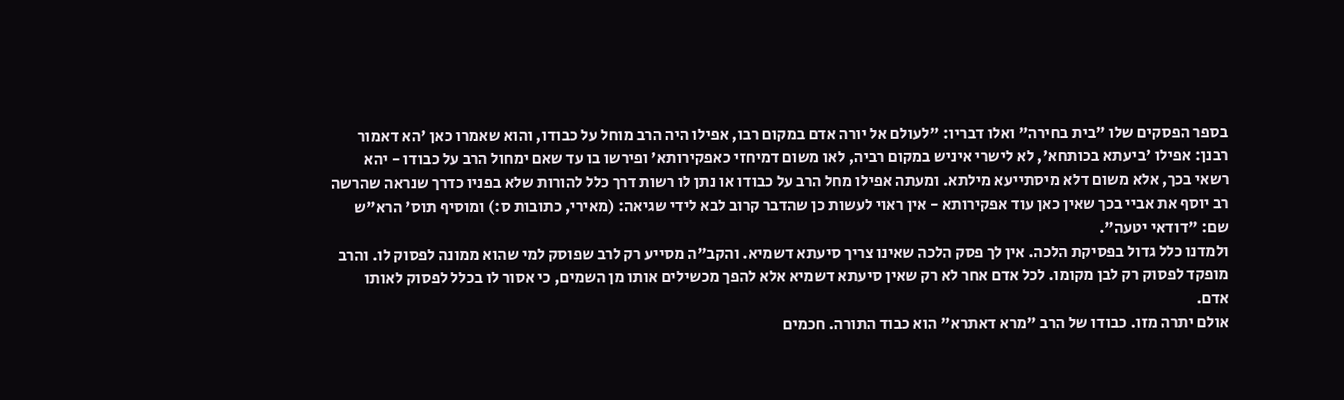בספר הפסקים שלו "בית בחירה" ואלו דבריו: "לעולם אל יורה אדם במקום רבו, אפילו היה הרב מוחל על כבודו, והוא שאמרו כאן 'הא דאמור רבנן: אפילו 'ביעתא בכותחא', לא לישרי איניש במקום רביה, לאו משום דמיחזי כאפקירותא' ופירשו בו עד שאם ימחול הרב על כבודו - יהא רשאי בכך, אלא משום דלא מיסתייעא מילתא. ומעתה אפילו מחל הרב על כבודו או נתן לו רשות דרך כלל להורות שלא בפניו כדרך שנראה שהרשה רב יוסף את אביי בכך שאין כאן עוד אפקירותא - אין ראוי לעשות כן שהדבר קרוב לבא לידי שגיאה: (מאירי, כתובות ס:) ומוסיף תוס' הרא"ש שם: "דודאי יטעה".
ולמדנו כלל גדול בפסיקת הלכה. אין לך פסק הלכה שאינו צריך סיעתא דשמיא. והקב"ה מסייע רק לרב שפוסק למי שהוא ממונה לפסוק לו. והרב מופקד לפסוק רק לבן מקומו. לכל אדם אחר לא רק שאין סיעתא דשמיא אלא להפך מכשילים אותו מן השמים, כי אסור לו בכלל לפסוק לאותו אדם.
אולם יתרה מזו. כבודו של הרב "מרא דאתרא" הוא כבוד התורה. חכמים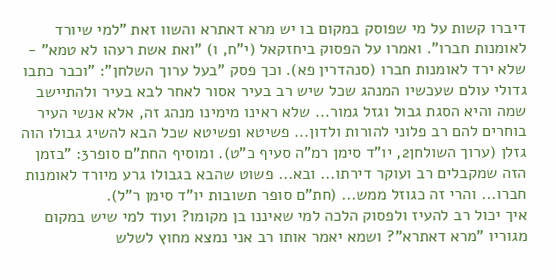דיברו קשות על מי שפוסק במקום בו יש מרא דאתרא והשוו זאת "למי שיורד לאומנות חברו". ואמרו על הפסוק ביחזקאל (י"ח, ו) "ואת אשת רעהו לא טמא" - שלא ירד לאומנות חברו (סנהדרין פא). וכך פסק "בעל ערוך השלחן": "וכבר כתבו גדולי עולם שעכשיו המנהג שכל שיש רב בעיר אסור לאחר לבא בעיר ולהתיישב שמה והיא הסגת גבול וגזל גמור... שלא ראינו מימינו מנהג זה, אלא אנשי העיר בוחרים להם רב פלוני להורות ולדון... פשיטא ופשיטא שכל הבא להשיג גבולו הוה גזלן (ערוך השולחן2, יו"ד סימן רמ"ה סעיף כ"ט). ומוסיף החת"ם סופר3: "בזמן הזה שמקבלים רב ועוקר דירתו... ובא... פשוט שהבא בגבולו גרע מיורד לאומנות חברו... והרי זה כגוזל ממש... (חת"ם סופר תשובות יו"ד סימן ר"ל).
איך יכול רב להעיז ולפסוק הלכה למי שאיננו בן מקומו? ועוד למי שיש במקום מגוריו "מרא דאתרא"? ושמא יאמר אותו רב אני נמצא מחוץ לשלש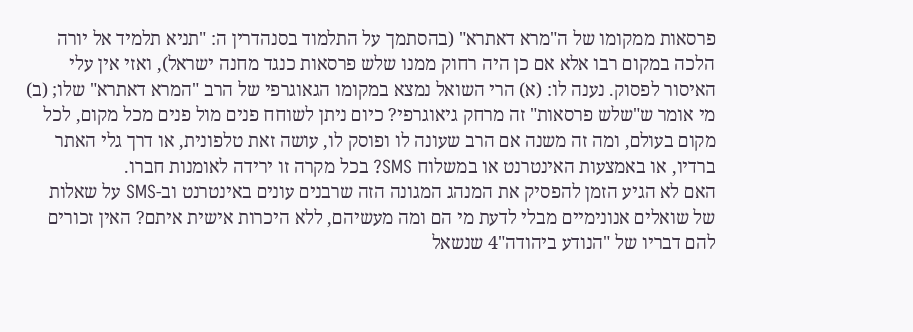פרסאות ממקומו של ה"מרא דאתרא" (בהסתמך על התלמוד בסנהדרין ה: "תניא תלמיד אל יורה הלכה במקום רבו אלא אם כן היה רחוק ממנו שלש פרסאות כנגד מחנה ישראל), ואזי אין עלי האיסור לפסוק. נענה לו: (א) הרי השואל נמצא במקומו הגאוגרפי של הרב "המרא דאתרא" שלו; (ב) מי אומר ש"שלש פרסאות" זה מרחק גיאוגרפי? כיום ניתן לשוחח פנים מול פנים מכל מקום, לכל מקום בעולם, ומה זה משנה אם הרב שעונה לו ופוסק לו, עושה זאת טלפונית, או דרך גלי האתר ברדיו, או באמצעות האינטרנט או במשלוח SMS? בכל מקרה זו ירידה לאומנות חברו.
האם לא הגיע הזמן להפסיק את המנהג המגונה הזה שרבנים עונים באינטרנט וב-SMS על שאלות של שואלים אנונימיים מבלי לדעת מי הם ומה מעשיהם, ללא היכרות אישית איתם? האין זכורים להם דבריו של "הנודע ביהודה"4 שנשאל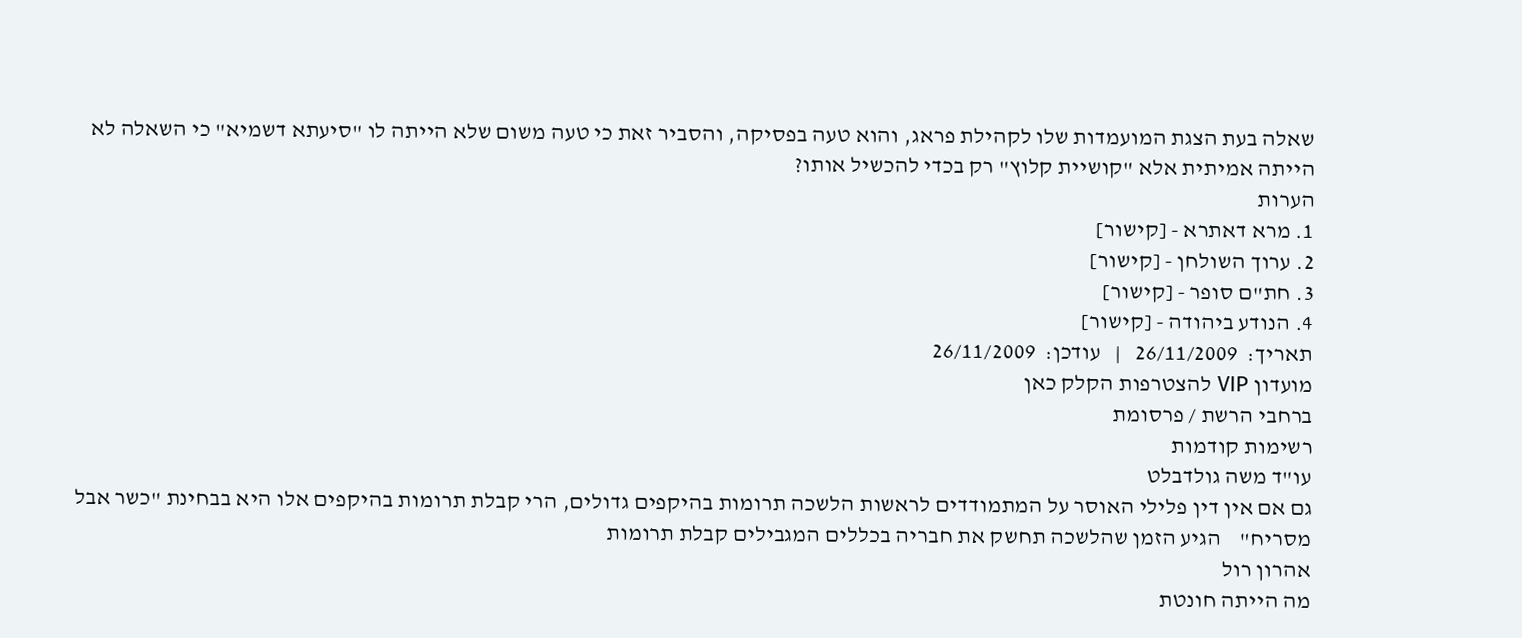שאלה בעת הצגת המועמדות שלו לקהילת פראג, והוא טעה בפסיקה, והסביר זאת כי טעה משום שלא הייתה לו "סיעתא דשמיא" כי השאלה לא הייתה אמיתית אלא "קושיית קלוץ" רק בכדי להכשיל אותו?
הערות
1. מרא דאתרא - [קישור]
2. ערוך השולחן - [קישור]
3. חת"ם סופר - [קישור]
4. הנודע ביהודה - [קישור]
תאריך:  26/11/2009   |   עודכן:  26/11/2009
מועדון VIP להצטרפות הקלק כאן
ברחבי הרשת / פרסומת
רשימות קודמות
עו"ד משה גולדבלט
גם אם אין דין פלילי האוסר על המתמודדים לראשות הלשכה תרומות בהיקפים גדולים, הרי קבלת תרומות בהיקפים אלו היא בבחינת "כשר אבל מסריח"    הגיע הזמן שהלשכה תחשק את חבריה בכללים המגבילים קבלת תרומות
אהרון רול
מה הייתה חונטת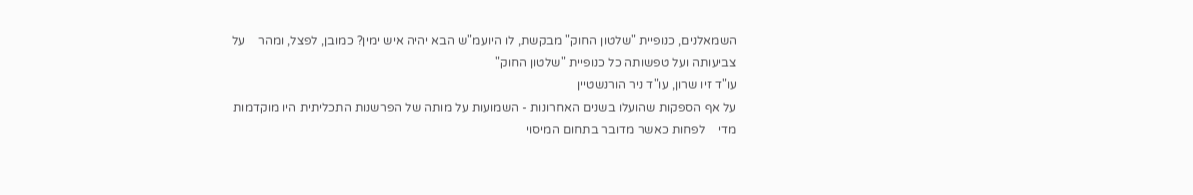השמאלנים, כנופיית "שלטון החוק" מבקשת, לו היועמ"ש הבא יהיה איש ימין? כמובן, לפצל, ומהר    על צביעותה ועל טפשותה כל כנופיית "שלטון החוק"
עו"ד זיו שרון, עו"ד ניר הורנשטיין
על אף הספקות שהועלו בשנים האחרונות - השמועות על מותה של הפרשנות התכליתית היו מוקדמות מדי    לפחות כאשר מדובר בתחום המיסוי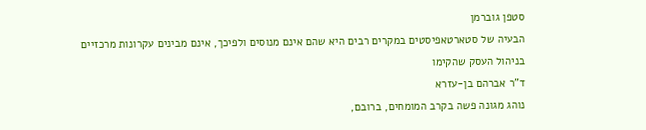סטפן גוברמן
הבעיה של סטארטאפיסטים במקרים רבים היא שהם אינם מנוסים ולפיכך, אינם מבינים עקרונות מרכזיים בניהול העסק שהקימו
ד"ר אברהם בן-עזרא
נוהג מגונה פשה בקרב המומחים, ברובם,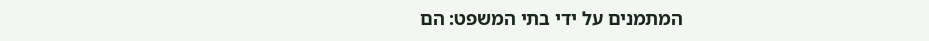המתמנים על ידי בתי המשפט: הם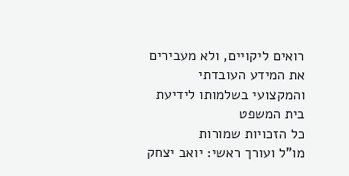רואים ליקויים, ולא מעבירים את המידע העובדתי והמקצועי בשלמותו לידיעת בית המשפט
כל הזכויות שמורות
מו"ל ועורך ראשי: יואב יצחק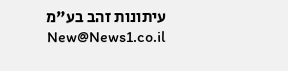עיתונות זהב בע"מ New@News1.co.il